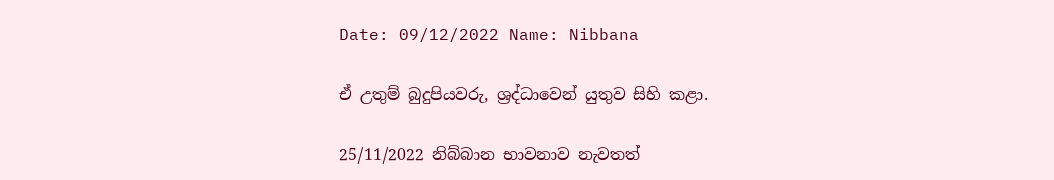Date: 09/12/2022 Name: Nibbana

ඒ උතුම් බුදුපියවරු, ශ්‍රද්ධාවෙන් යුතුව සිහි කළා.

25/11/2022 නිබ්බාන භාවනාව නැවතත්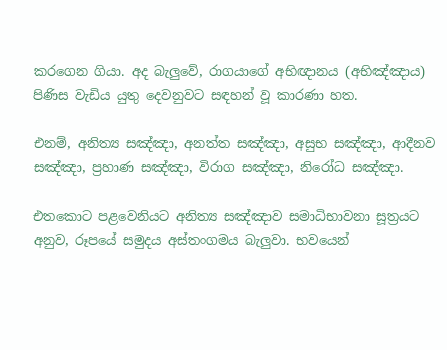කරගෙන ගියා. අද බැලුවේ, රාගයාගේ අභිඥානය (අභිඤ්ඤාය) පිණිස වැඩිය යුතු දෙවනුවට සඳහන් වූ කාරණා හත.

එනම්, අනිත්‍ය සඤ්ඤා, අනත්ත සඤ්ඤා, අසුභ සඤ්ඤා, ආදීනව සඤ්ඤා, ප්‍රහාණ සඤ්ඤා, විරාග සඤ්ඤා, නිරෝධ සඤ්ඤා.

එතකොට පළවෙනියට අනිත්‍ය සඤ්ඤාව සමාධිභාවනා සූත්‍රයට අනුව, රූපයේ සමුදය අස්තංගමය බැලුවා. භවයෙන්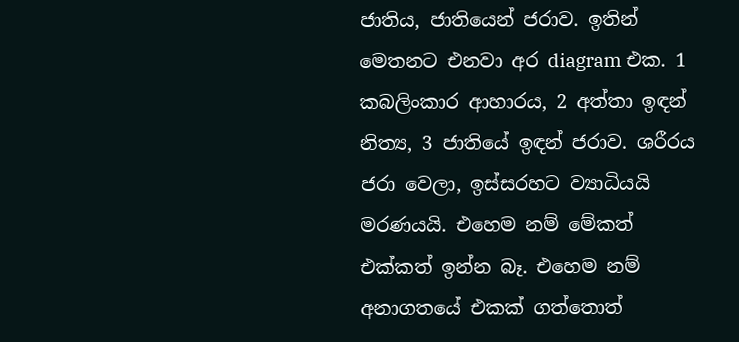ජාතිය, ජාතියෙන් ජරාව. ඉතින් මෙතනට එනවා අර diagram එක. 1 කබලිංකාර ආහාරය, 2 අත්තා ඉඳන් නිත්‍ය, 3 ජාතියේ ඉඳන් ජරාව. ශරීරය ජරා වෙලා, ඉස්සරහට ව්‍යාධියයි මරණයයි. එහෙම නම් මේකත් එක්කත් ඉන්න බෑ. එහෙම නම් අනාගතයේ එකක් ගත්තොත්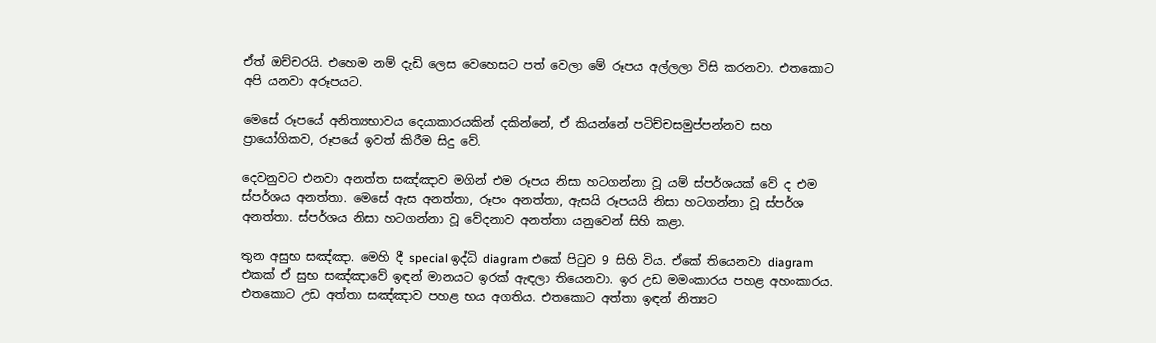ඒත් ඔච්චරයි. එහෙම නම් දැඩි ලෙස වෙහෙසට පත් වෙලා මේ රූපය අල්ලලා විසි කරනවා. එතකොට අපි යනවා අරූපයට.

මෙසේ රූපයේ අනිත්‍යභාවය දෙයාකාරයකින් දකින්නේ, ඒ කියන්නේ පටිච්චසමුප්පන්නව සහ ප්‍රායෝගිකව, රූපයේ ඉවත් කිරීම සිදු වේ.

දෙවනුවට එනවා අනත්ත සඤ්ඤාව මගින් එම රූපය නිසා හටගන්නා වූ යම් ස්පර්ශයක් වේ ද එම ස්පර්ශය අනත්තා. මෙසේ ඇස අනත්තා, රූපං අනත්තා, ඇසයි රූපයයි නිසා හටගන්නා වූ ස්පර්ශ අනත්තා. ස්පර්ශය නිසා හටගන්නා වූ වේදනාව අනත්තා යනුවෙන් සිහි කළා.

තුන අසුභ සඤ්ඤා. මෙහි දී special ඉද්ධි diagram එකේ පිටුව 9 සිහි විය. ඒකේ තියෙනවා diagram එකක් ඒ සුභ සඤ්ඤාවේ ඉඳන් මානයට ඉරක් ඇඳලා තියෙනවා. ඉර උඩ මමංකාරය පහළ අහංකාරය. එතකොට උඩ අත්තා සඤ්ඤාව පහළ භය අගතිය. එතකොට අත්තා ඉඳන් නිත්‍යට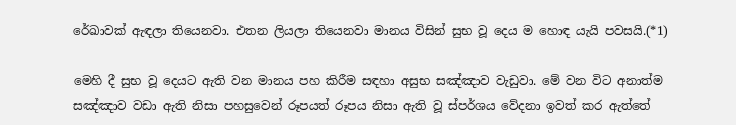රේඛාවක් ඇඳලා තියෙනවා. එතන ලියලා තියෙනවා මානය විසින් සුභ වූ දෙය ම හොඳ යැයි පවසයි.(*1)

මෙහි දී සුභ වූ දෙයට ඇති වන මානය පහ කිරීම සඳහා අසුභ සඤ්ඤාව වැඩුවා. මේ වන විට අනාත්ම සඤ්ඤාව වඩා ඇති නිසා පහසුවෙන් රූපයත් රූපය නිසා ඇති වූ ස්පර්ශය වේදනා ඉවත් කර ඇත්තේ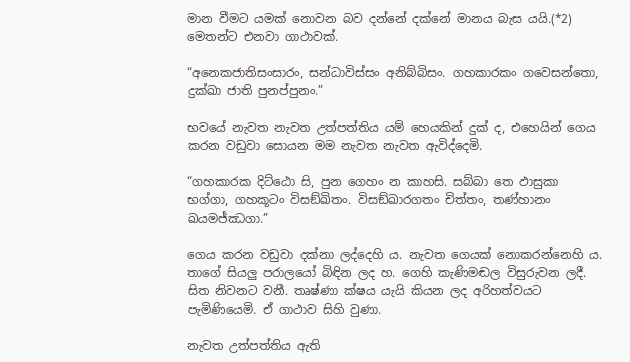මාන වීමට යමක් නොවන බව දන්නේ දක්නේ මානය බැස යයි.(*2) මෙතන්ට එනවා ගාථාවක්.

“අනෙකජාතිසංසාරං, සන්ධාවිස්සං අනිබ්බිසං. ගහකාරකං ගවෙසන්තො, දුක්ඛා ජාති පුනප්පුනං.”

භවයේ නැවත නැවත උත්පත්තිය යම් හෙයකින් දුක් ද, එහෙයින් ගෙය කරන වඩුවා සොයන මම නැවත නැවත ඇවිද්දෙමි.

“ගහකාරක දිට්‌ඨො සි, පුන ගෙහං න කාහසි. සබ්බා තෙ ඵාසුකා භග්ගා, ගහකූටං විසඞ්ඛිතං. විසඞ්ඛාරගතං චිත්තං, තණ්හානං ඛයමජ්‌ඣගා.”

ගෙය කරන වඩුවා දක්නා ලද්දෙහි ය. නැවත ගෙයක් නොකරන්නෙහි ය. තාගේ සියලු පරාලයෝ බිඳින ලද හ. ගෙහි කැණිමඬල විසුරුවන ලදී. සිත නිවනට වනී. තෘෂ්ණා ක්ෂය යැයි කියන ලද අරිහත්වයට පැමිණියෙමි. ඒ ගාථාව සිහි වුණා.

නැවත උත්පත්තිය ඇති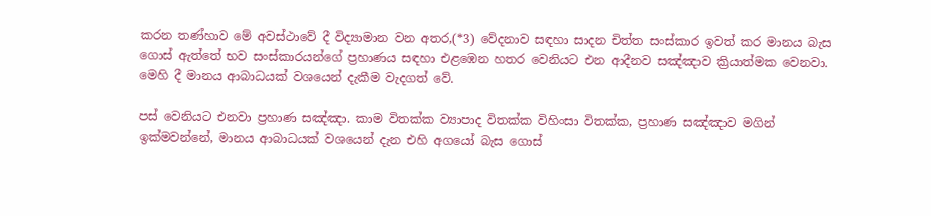කරන තණ්හාව මේ අවස්ථාවේ දී විද්‍යාමාන වන අතර,(*3) වේදනාව සඳහා සාදන චිත්ත සංස්කාර ඉවත් කර මානය බැස ගොස් ඇත්තේ භව සංස්කාරයන්ගේ ප්‍රහාණය සඳහා එළඹෙන හතර වෙනියට එන ආදීනව සඤ්ඤාව ක්‍රියාත්මක වෙනවා. මෙහි දී මානය ආබාධයක් වශයෙන් දැකීම වැදගත් වේ.

පස් වෙනියට එනවා ප්‍රහාණ සඤ්ඤා. කාම විතක්ක ව්‍යාපාද විතක්ක විහිංසා විතක්ක, ප්‍රහාණ සඤ්ඤාව මගින් ඉක්මවන්නේ, මානය ආබාධයක් වශයෙන් දැන එහි අගයෝ බැස ගොස්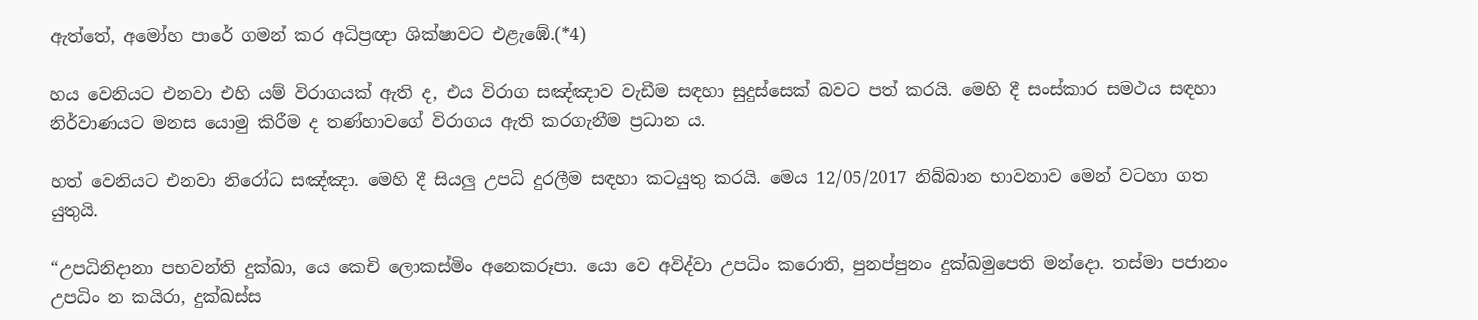ඇත්තේ, අමෝහ පාරේ ගමන් කර අධිප්‍රඥා ශික්ෂාවට එළැඹේ.(*4)

හය වෙනියට එනවා එහි යම් විරාගයක් ඇති ද, එය විරාග සඤ්ඤාව වැඩීම සඳහා සුදුස්සෙක් බවට පත් කරයි. මෙහි දී සංස්කාර සමථය සඳහා නිර්වාණයට මනස යොමු කිරීම ද තණ්හාවගේ විරාගය ඇති කරගැනීම ප්‍රධාන ය.

හත් වෙනියට එනවා නිරෝධ සඤ්ඤා. මෙහි දී සියලු උපධි දුරලීම සඳහා කටයුතු කරයි. මෙය 12/05/2017 නිබ්බාන භාවනාව මෙන් වටහා ගත යුතුයි.

“උපධිනිදානා පභවන්ති දුක්ඛා, යෙ කෙචි ලොකස්මිං අනෙකරූපා. යො වෙ අවිද්වා උපධිං කරොති, පුනප්පුනං දුක්ඛමුපෙති මන්දො. තස්මා පජානං උපධිං න කයිරා, දුක්ඛස්ස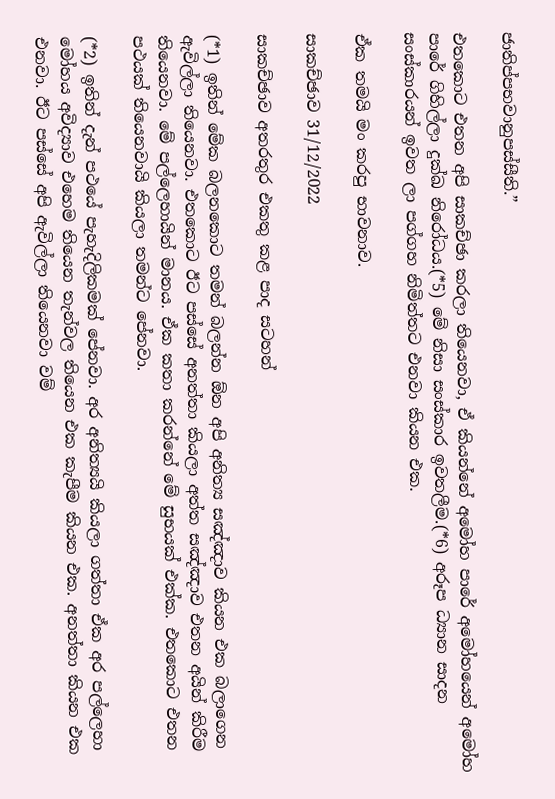ජාතිප්පභවානුපස්‌සීති.”

එතකොට එතන අපි සාකච්ඡා කරලා තියෙනවා, ඒ කියන්නේ අමෝහ පාරේ අමෝහයෙන් අමෝහ පාරේ ගිහිල්ලා දුක්ඛ නිරෝධය.(*5) මේ නිසා සංස්කාර ඉවතලීම.(*6) අරූප ධ්‍යාන සාදන සංස්කාරයන් ඉවත ලා පග්ගහ නිමිත්තට එනවා කියන එක.

ඒක තමයි මං කරපු භාවනාව.

සාකච්ඡාව 31/12/2022

සාකච්ඡාව අතරතුර එකතු කළ පාද සටහන්

(*1) ඉතින් මේක බලනකොට තමන් බලන්න ඕන අපි අනිත්‍ය සඤ්ඤාව කියන එක බලාගෙන ඇවිල්ලා තියෙනවා. එතකොට ඊට පස්සේ අනත්තා කියලා අත්ත සඤ්ඤාව එතන අයින් කිරීම තියෙනවා. මේ පල්ලෙහායින් මානය. ඒක කතා කරන්නේ මේ සුභයක් එක්ක. එතකොට එතන පථයක් තියෙනවායි කියලා තමන්ට පේනවා.

(*2) ඉතින් දැන් පථයේ පැහැදිලිකමක් පේනවා. අර අනිත්‍යයි කියලා ගත්තා ඒක අර පල්ලෙහා මෝහය අවිද්‍යාව එහෙම තියෙන තැන්වල තියෙන එක කැපීම කියන එක. අනත්තා කියන එක එනවා. ඊට පස්සේ අපි ඇවිල්ලා තියෙනවා වම්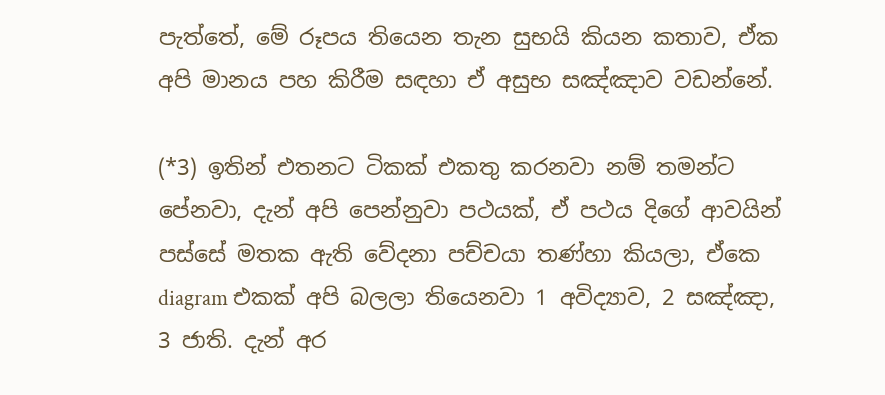පැත්තේ, මේ රූපය තියෙන තැන සුභයි කියන කතාව, ඒක අපි මානය පහ කිරීම සඳහා ඒ අසුභ සඤ්ඤාව වඩන්නේ.

(*3) ඉතින් එතනට ටිකක් එකතු කරනවා නම් තමන්ට පේනවා, දැන් අපි පෙන්නුවා පථයක්, ඒ පථය දිගේ ආවයින් පස්සේ මතක ඇති වේදනා පච්චයා තණ්හා කියලා, ඒකෙ diagram එකක් අපි බලලා තියෙනවා 1 අවිද්‍යාව, 2 සඤ්ඤා, 3 ජාති. දැන් අර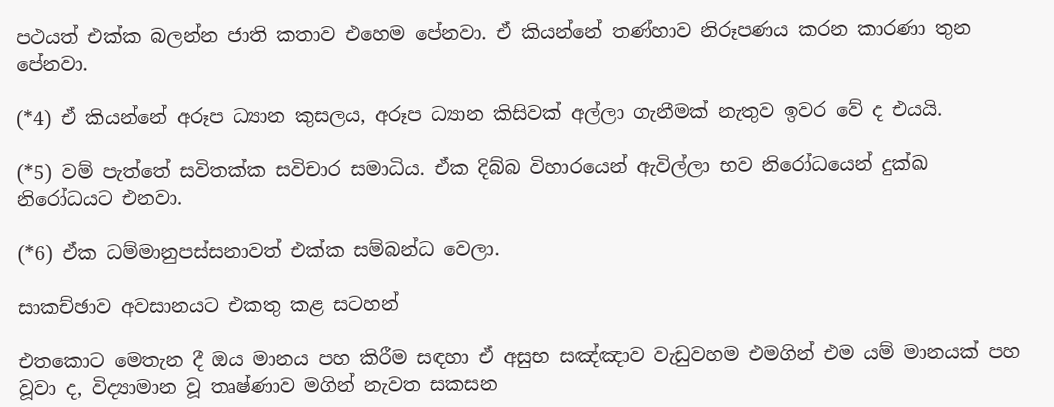පථයත් එක්ක බලන්න ජාති කතාව එහෙම පේනවා. ඒ කියන්නේ තණ්හාව නිරූපණය කරන කාරණා තුන පේනවා.

(*4) ඒ කියන්නේ අරූප ධ්‍යාන කුසලය, අරූප ධ්‍යාන කිසිවක් අල්ලා ගැනීමක් නැතුව ඉවර වේ ද එයයි.

(*5) වම් පැත්තේ සවිතක්ක සවිචාර සමාධිය. ඒක දිබ්බ විහාරයෙන් ඇවිල්ලා භව නිරෝධයෙන් දුක්ඛ නිරෝධයට එනවා.

(*6) ඒක ධම්මානුපස්සනාවත් එක්ක සම්බන්ධ වෙලා.

සාකච්ඡාව අවසානයට එකතු කළ සටහන්

එතකොට මෙතැන දී ඔය මානය පහ කිරීම සඳහා ඒ අසුභ සඤ්ඤාව වැඩුවහම එමගින් එම යම් මානයක් පහ වූවා ද, විද්‍යාමාන වූ තෘෂ්ණාව මගින් නැවත සකසන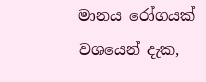මානය රෝගයක් වශයෙන් දැක,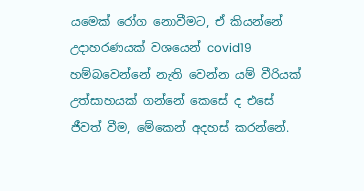යමෙක් රෝග නොවීමට, ඒ කියන්නේ උදාහරණයක් වශයෙන් covid19 හම්බවෙන්නේ නැති වෙන්න යම් වීරියක් උත්සාහයක් ගන්නේ කෙසේ ද එසේ ජීවත් වීම, මේකෙන් අදහස් කරන්නේ.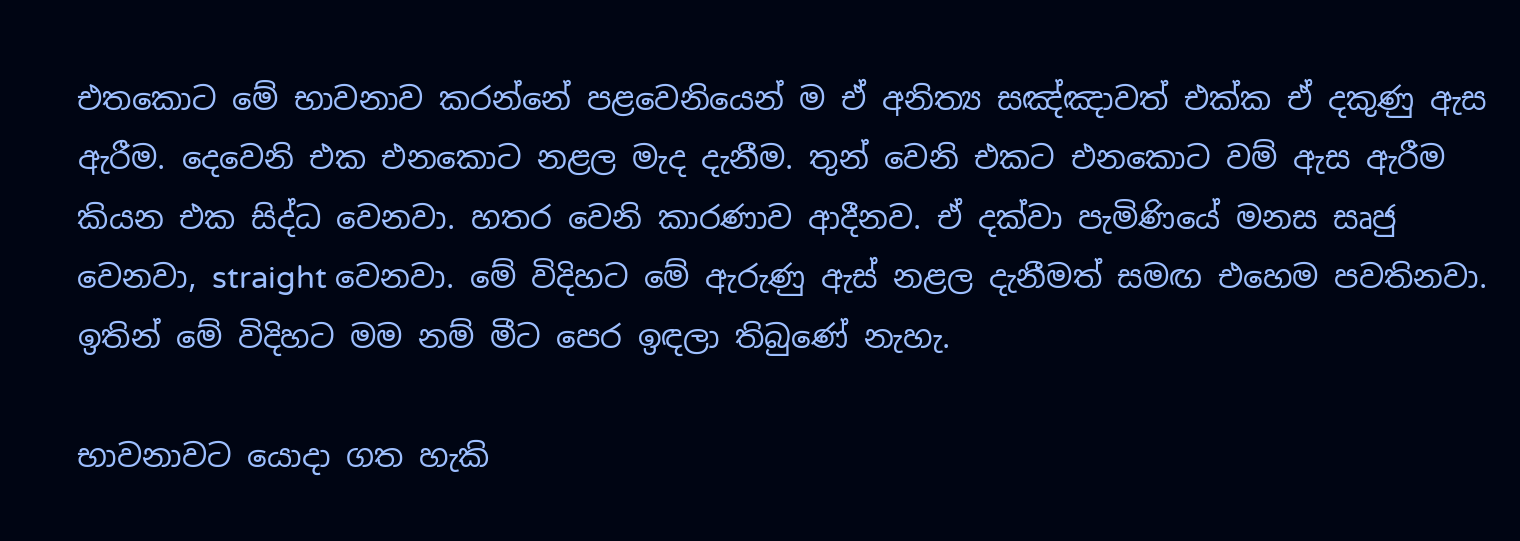එතකොට මේ භාවනාව කරන්නේ පළවෙනියෙන් ම ඒ අනිත්‍ය සඤ්ඤාවත් එක්ක ඒ දකුණු ඇස ඇරීම. දෙවෙනි එක එනකොට නළල මැද දැනීම. තුන් වෙනි එකට එනකොට වම් ඇස ඇරීම කියන එක සිද්ධ වෙනවා. හතර වෙනි කාරණාව ආදීනව. ඒ දක්වා පැමිණියේ මනස සෘජු වෙනවා, straight වෙනවා. මේ විදිහට මේ ඇරුණු ඇස් නළල දැනීමත් සමඟ එහෙම පවතිනවා. ඉතින් මේ විදිහට මම නම් මීට පෙර ඉඳලා තිබුණේ නැහැ.

භාවනාවට යොදා ගත හැකි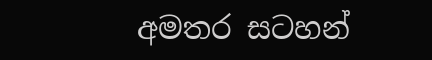අමතර සටහන්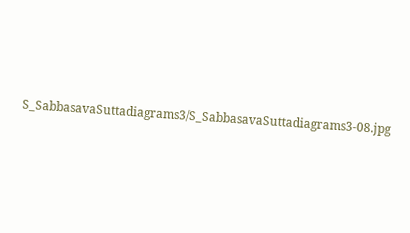S_SabbasavaSuttadiagrams3/S_SabbasavaSuttadiagrams3-08.jpg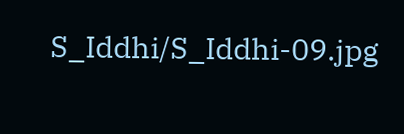S_Iddhi/S_Iddhi-09.jpg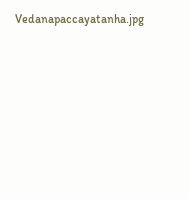Vedanapaccayatanha.jpg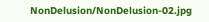NonDelusion/NonDelusion-02.jpg